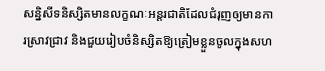សនិ្នសីទនិស្សិតមានលក្ខណៈអន្តរជាតិដែលជំរុញឲ្យមានការស្រាវជ្រាវ និងជួយរៀបចំនិស្សិតឱ្យត្រៀមខ្លួនចូលក្នុងសហ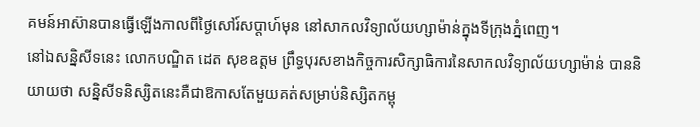គមន៍អាស៊ានបានធ្វើឡើងកាលពីថ្ងៃសៅរ៍សប្តាហ៍មុន នៅសាកលវិទ្យាល័យហ្សាម៉ាន់ក្នុងទីក្រុងភ្នំពេញ។
នៅឯសន្និសីទនេះ លោកបណ្ឌិត ដេត សុខឧត្តម ព្រឹទ្ធបុរសខាងកិច្ចការសិក្សាធិការនៃសាកលវិទ្យាល័យហ្សាម៉ាន់ បាននិយាយថា សន្និសីទនិស្សិតនេះគឺជាឱកាសតែមួយគត់សម្រាប់និស្សិតកម្ពុ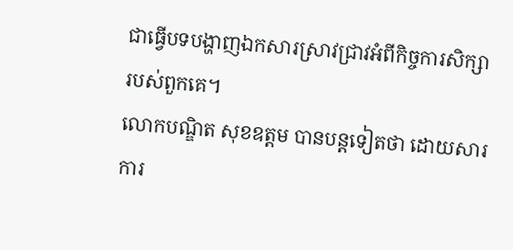ជាធ្វើបទបង្ហាញឯកសារស្រាវជ្រាវអំពីកិច្ចការសិក្សារបស់ពួកគេ។
លោកបណ្ឌិត សុខឧត្តម បានបន្តទៀតថា ដោយសារការ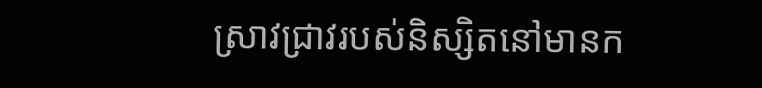ស្រាវជ្រាវរបស់និស្សិតនៅមានក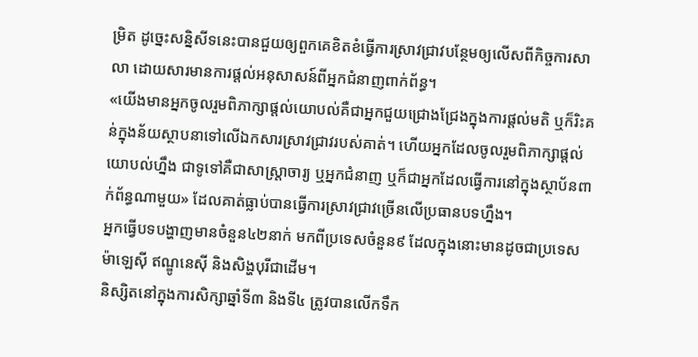ម្រិត ដូច្នេះសនិ្នសីទនេះបានជួយឲ្យពួកគេខិតខំធ្វើការស្រាវជ្រាវបន្ថែមឲ្យលើសពីកិច្ចការសាលា ដោយសារមានការផ្តល់អនុសាសន៍ពីអ្នកជំនាញពាក់ព័ន្ធ។
«យើងមានអ្នកចូលរួមពិភាក្សាផ្តល់យោបល់គឺជាអ្នកជួយជ្រោងជ្រែងក្នុងការផ្តល់មតិ ឬក៏រិះគន់ក្នុងន័យស្ថាបនាទៅលើឯកសារស្រាវជ្រាវរបស់គាត់។ ហើយអ្នកដែលចូលរួមពិភាក្សាផ្តល់យោបល់ហ្នឹង ជាទូទៅគឺជាសាស្រ្តាចារ្យ ឬអ្នកជំនាញ ឬក៏ជាអ្នកដែលធ្វើការនៅក្នុងស្ថាប័នពាក់ព័ន្ធណាមួយ» ដែលគាត់ធ្លាប់បានធ្វើការស្រាវជ្រាវច្រើនលើប្រធានបទហ្នឹង។
អ្នកធ្វើបទបង្ហាញមានចំនួន៤២នាក់ មកពីប្រទេសចំនួន៩ ដែលក្នុងនោះមានដូចជាប្រទេសម៉ាឡេស៊ី ឥណ្ឌូនេស៊ី និងសិង្ហបុរីជាដើម។
និស្សិតនៅក្នុងការសិក្សាឆ្នាំទី៣ និងទី៤ ត្រូវបានលើកទឹក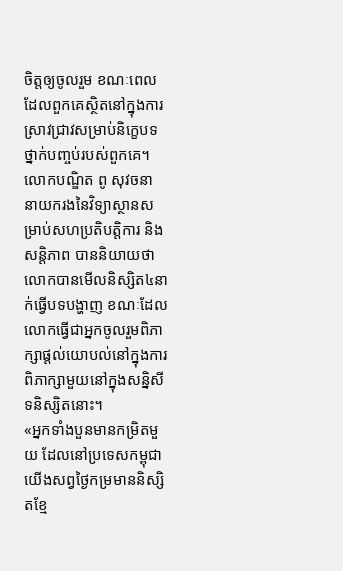ចិត្តឲ្យចូលរួម ខណៈពេលដែលពួកគេស្ថិតនៅក្នុងការស្រាវជ្រាវសម្រាប់និក្ខេបទថ្នាក់បញ្ចប់របស់ពួកគេ។
លោកបណ្ឌិត ពូ សុវចនា នាយករងនៃវិទ្យាស្ថានសម្រាប់សហប្រតិបត្តិការ និងសន្តិភាព បាននិយាយថា លោកបានមើលនិស្សិត៤នាក់ធ្វើបទបង្ហាញ ខណៈដែលលោកធ្វើជាអ្នកចូលរួមពិភាក្សាផ្តល់យោបល់នៅក្នុងការពិភាក្សាមួយនៅក្នុងសន្និសីទនិស្សិតនោះ។
«អ្នកទាំងបួនមានកម្រិតមួយ ដែលនៅប្រទេសកម្ពុជាយើងសព្វថ្ងៃកម្រមាននិស្សិតខ្មែ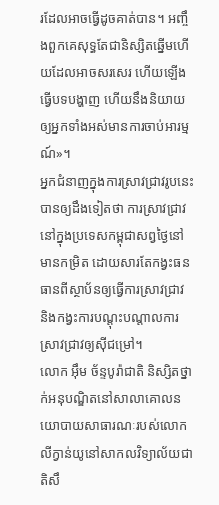រដែលអាចធ្វើដូចគាត់បាន។ អញ្ចឹងពួកគេសុទ្ធតែជានិស្សិតឆ្នើមហើយដែលអាចសរសេរ ហើយឡើងធ្វើបទបង្ហាញ ហើយនឹងនិយាយឲ្យអ្នកទាំងអស់មានការចាប់អារម្មណ៍»។
អ្នកជំនាញក្នុងការស្រាវជ្រាវរូបនេះបានឲ្យដឹងទៀតថា ការស្រាវជ្រាវនៅក្នុងប្រទេសកម្ពុជាសព្វថ្ងៃនៅមានកម្រិត ដោយសារតែកង្វះធនធានពីស្ថាប័នឲ្យធ្វើការស្រាវជ្រាវ និងកង្វះការបណ្តុះបណ្តាលការស្រាវជ្រាវឲ្យស៊ីជម្រៅ។
លោក អ៊ឹម ច័ន្ទបូរ៉ាជាតិ និស្សិតថ្នាក់អនុបណ្ឌិតនៅសាលាគោលនយោបាយសាធារណៈរបស់លោកលីក្វាន់យូនៅសាកលវិទ្យាល័យជាតិសឹ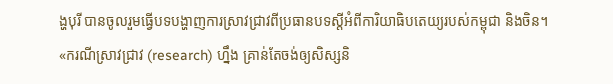ង្ហបុរី បានចូលរួមធ្វើបទបង្ហាញការស្រាវជ្រាវពីប្រធានបទស្តីអំពីការិយាធិបតេយ្យរបស់កម្ពុជា និងចិន។
«ករណីស្រាវជ្រាវ (research) ហ្នឹង គ្រាន់តែចង់ឲ្យសិស្សនិ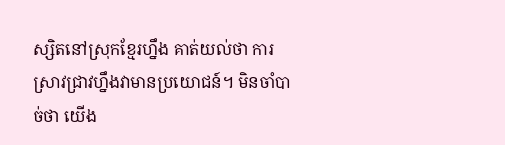ស្សិតនៅស្រុកខ្មែរហ្នឹង គាត់យល់ថា ការស្រាវជ្រាវហ្នឹងវាមានប្រយោជន៍។ មិនចាំបាច់ថា យើង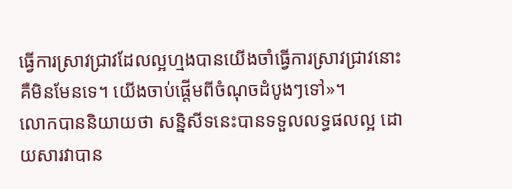ធ្វើការស្រាវជ្រាវដែលល្អហ្មងបានយើងចាំធ្វើការស្រាវជ្រាវនោះគឺមិនមែនទេ។ យើងចាប់ផ្តើមពីចំណុចដំបូងៗទៅ»។
លោកបាននិយាយថា សន្និសីទនេះបានទទួលលទ្ធផលល្អ ដោយសារវាបាន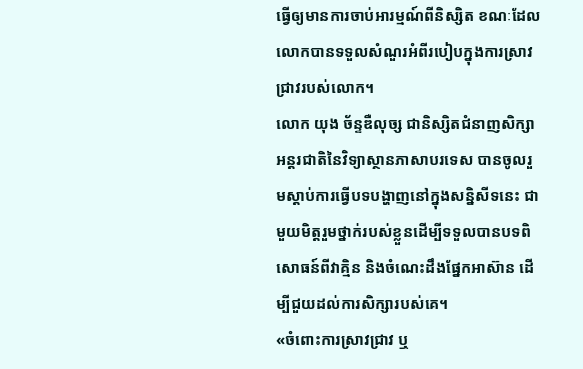ធ្វើឲ្យមានការចាប់អារម្មណ៍ពីនិស្សិត ខណៈដែលលោកបានទទួលសំណួរអំពីរបៀបក្នុងការស្រាវជ្រាវរបស់លោក។
លោក យុង ច័ន្ទឌឺលុច្ស ជានិស្សិតជំនាញសិក្សាអន្តរជាតិនៃវិទ្យាស្ថានភាសាបរទេស បានចូលរួមស្តាប់ការធ្វើបទបង្ហាញនៅក្នុងសន្និសីទនេះ ជាមួយមិត្តរួមថ្នាក់របស់ខ្លួនដើម្បីទទួលបានបទពិសោធន៍ពីវាគ្មិន និងចំណេះដឹងផ្នែកអាស៊ាន ដើម្បីជួយដល់ការសិក្សារបស់គេ។
«ចំពោះការស្រាវជ្រាវ ឬ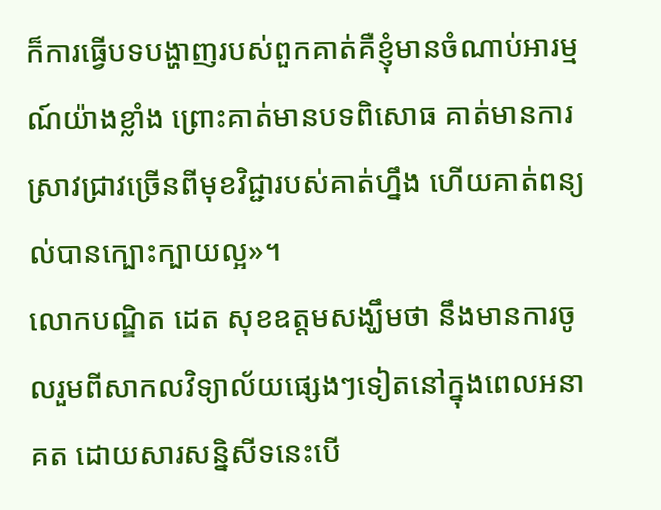ក៏ការធ្វើបទបង្ហាញរបស់ពួកគាត់គឺខ្ញុំមានចំណាប់អារម្មណ៍យ៉ាងខ្លាំង ព្រោះគាត់មានបទពិសោធ គាត់មានការស្រាវជ្រាវច្រើនពីមុខវិជ្ជារបស់គាត់ហ្នឹង ហើយគាត់ពន្យល់បានក្បោះក្បាយល្អ»។
លោកបណ្ឌិត ដេត សុខឧត្តមសង្ឃឹមថា នឹងមានការចូលរួមពីសាកលវិទ្យាល័យផ្សេងៗទៀតនៅក្នុងពេលអនាគត ដោយសារសន្និសីទនេះបើ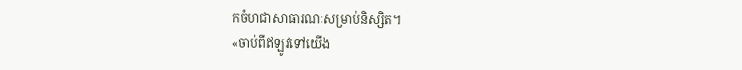កចំហជាសាធារណៈសម្រាប់និស្សិត។
«ចាប់ពីឥឡូវទៅយើង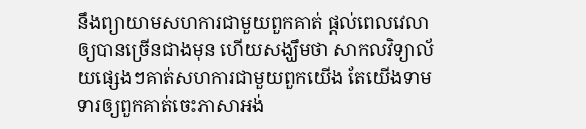នឹងព្យាយាមសហការជាមួយពួកគាត់ ផ្តល់ពេលវេលាឲ្យបានច្រើនជាងមុន ហើយសង្ឃឹមថា សាកលវិទ្យាល័យផ្សេងៗគាត់សហការជាមួយពួកយើង តែយើងទាមទារឲ្យពួកគាត់ចេះភាសាអង់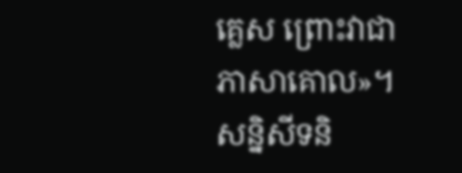គ្លេស ព្រោះវាជាភាសាគោល»។
សន្និសីទនិ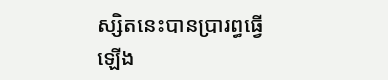ស្សិតនេះបានប្រារព្ធធ្វើឡើង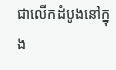ជាលើកដំបូងនៅក្នុង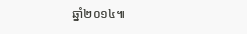ឆ្នាំ២០១៤៕